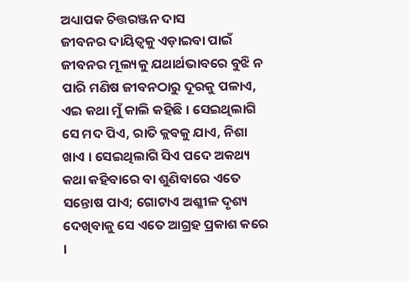ଅଧ୍ୟାପକ ଚିତ୍ତରଞ୍ଜନ ଦାସ
ଜୀବନର ଦାୟିତ୍ୱକୁ ଏଡ଼ାଇବା ପାଇଁ ଜୀବନର ମୂଲ୍ୟକୁ ଯଥାର୍ଥଭାବରେ ବୁଝି ନ ପାରି ମଣିଷ ଜୀବନଠାରୁ ଦୂରକୁ ପଳାଏ, ଏଇ କଥା ମୁଁ କାଲି କହିଛି । ସେଇଥିଲାଗି ସେ ମଦ ପିଏ, ରାତି କ୍ଲବକୁ ଯାଏ, ନିଶା ଖାଏ । ସେଇଥିଲାଗି ସିଏ ପଦେ ଅକଥ୍ୟ କଥା କହିବାରେ ବା ଶୁଣିବାରେ ଏତେ ସନ୍ତୋଷ ପାଏ; ଗୋଟାଏ ଅଶ୍ଳୀଳ ଦୃଶ୍ୟ ଦେଖିବାକୁ ସେ ଏତେ ଆଗ୍ରହ ପ୍ରକାଶ କରେ ।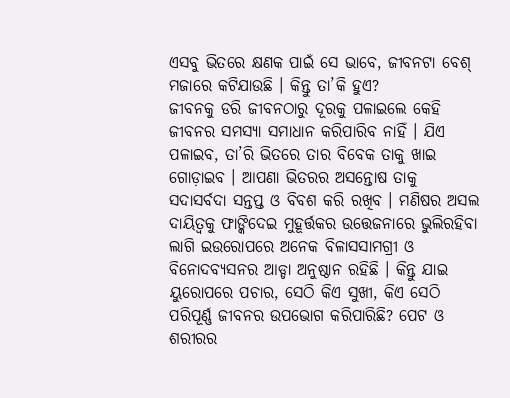ଏସବୁ ଭିତରେ କ୍ଷଣକ ପାଇଁ ସେ ଭାବେ, ଜୀବନଟା ବେଶ୍ ମଜାରେ କଟିଯାଉଛି । କିନ୍ତୁ ତା’କି ହୁଏ?
ଜୀବନକୁ ଡରି ଜୀବନଠାରୁ ଦୂରକୁ ପଳାଇଲେ କେହି ଜୀବନର ସମସ୍ୟା ସମାଧାନ କରିପାରିବ ନାହିଁ । ଯିଏ ପଳାଇବ, ତା’ରି ଭିତରେ ତାର ବିବେକ ତାକୁ ଖାଇ ଗୋଡ଼ାଇବ । ଆପଣା ଭିତରର ଅସନ୍ତୋଷ ତାକୁ ସଦାସର୍ବଦା ସନ୍ତପ୍ତ ଓ ବିବଶ କରି ରଖିବ । ମଣିଷର ଅସଲ ଦାୟିତ୍ୱକୁ ଫାଙ୍କିଦେଇ ମୁହୂର୍ତ୍ତକର ଉତ୍ତେଜନାରେ ଭୁଲିରହିବା ଲାଗି ଇଉରୋପରେ ଅନେକ ବିଳାସସାମଗ୍ରୀ ଓ ବିନୋଦବ୍ୟସନର ଆଡ୍ଡା ଅନୁଷ୍ଠାନ ରହିଛି । କିନ୍ତୁ ଯାଇ ୟୁରୋପରେ ପଚାର, ସେଠି କିଏ ସୁଖୀ, କିଏ ସେଠି ପରିପୂର୍ଣ୍ଣ ଜୀବନର ଉପଭୋଗ କରିପାରିଛି? ପେଟ ଓ ଶରୀରର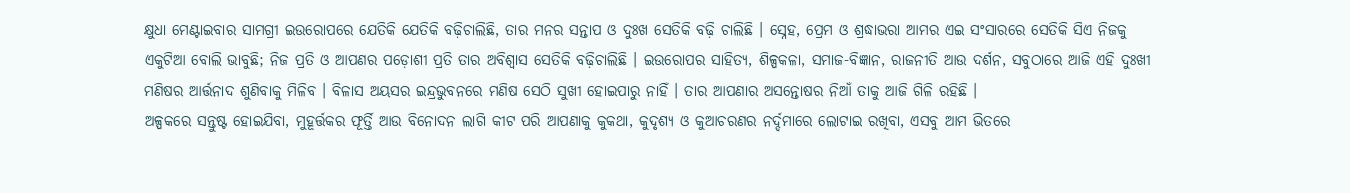କ୍ଷୁଧା ମେଣ୍ଟାଇବାର ସାମଗ୍ରୀ ଇଉରୋପରେ ଯେତିକି ଯେତିକି ବଢ଼ିଚାଲିଛି, ତାର ମନର ସନ୍ତାପ ଓ ଦୁଃଖ ସେତିକି ବଢ଼ି ଚାଲିଛି । ସ୍ନେହ, ପ୍ରେମ ଓ ଶ୍ରଦ୍ଧାଭରା ଆମର ଏଇ ସଂସାରରେ ସେତିକି ସିଏ ନିଜକୁ ଏକୁଟିଆ ବୋଲି ଭାବୁଛି; ନିଜ ପ୍ରତି ଓ ଆପଣର ପଡ଼ୋଶୀ ପ୍ରତି ତାର ଅବିଶ୍ୱାସ ସେତିକି ବଢ଼ିଚାଲିଛି । ଇଉରୋପର ସାହିତ୍ୟ, ଶିଳ୍ପକଳା, ସମାଜ-ବିଜ୍ଞାନ, ରାଜନୀତି ଆଉ ଦର୍ଶନ, ସବୁଠାରେ ଆଜି ଏହି ଦୁଃଖୀ ମଣିଷର ଆର୍ତ୍ତନାଦ ଶୁଣିବାକୁ ମିଳିବ । ବିଳାସ ଅୟସର ଇନ୍ଦ୍ରଭୁବନରେ ମଣିଷ ସେଠି ସୁଖୀ ହୋଇପାରୁ ନାହିଁ । ତାର ଆପଣାର ଅସନ୍ତୋଷର ନିଆଁ ତାକୁ ଆଜି ଗିଳି ରହିଛି ।
ଅଳ୍ପକରେ ସନ୍ତୁଷ୍ଟ ହୋଇଯିବା, ମୁହୂର୍ତ୍ତକର ଫୂର୍ତ୍ତି ଆଉ ବିନୋଦନ ଲାଗି କୀଟ ପରି ଆପଣାକୁ କୁକଥା, କୁଦୃଶ୍ୟ ଓ କୁଆଚରଣର ନର୍ଦ୍ଦମାରେ ଲୋଟାଇ ରଖିବା, ଏସବୁ ଆମ ଭିତରେ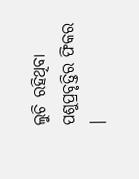ଲୁଚି ରହିଥିବା ପଶୁପ୍ରବୃତ୍ତିର ଫିକର ।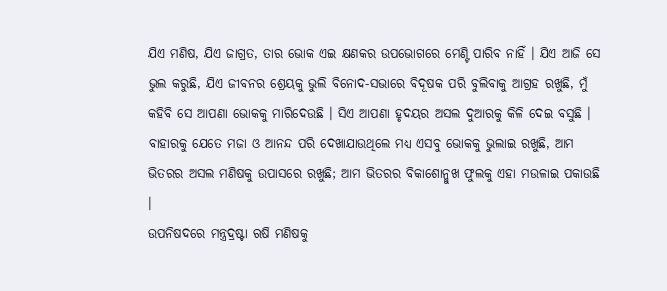ଯିଏ ମଣିଷ, ଯିଏ ଜାଗ୍ରତ, ତାର ଭୋକ ଏଇ କ୍ଷଣକର ଉପଭୋଗରେ ମେଣ୍ଟି ପାରିବ ନାହିଁ । ଯିଏ ଆଜି ସେ ଭୁଲ କରୁଛି, ଯିଏ ଜୀବନର ଶ୍ରେୟକୁ ଭୁଲି ବିନୋଦ-ସଭାରେ ବିଦୂଷକ ପରି ବୁଲିବାକୁ ଆଗ୍ରହ ରଖୁଛି, ମୁଁ କହିବି ସେ ଆପଣା ଭୋକକୁ ମାରିଦେଉଛି । ସିଏ ଆପଣା ହୃଦୟର ଅସଲ ଦୁଆରକୁ କିଳି ଦେଇ ବସୁଛି । ବାହାରକୁ ଯେତେ ମଜା ଓ ଆନନ୍ଦ ପରି ଦେଖାଯାଉଥିଲେ ମଧ୍ୟ ଏସବୁ ଭୋକକୁ ଭୁଲାଇ ରଖୁଛି, ଆମ ଭିତରର ଅସଲ ମଣିଷକୁ ଉପାସରେ ରଖୁଛି; ଆମ ଭିତରର ବିକାଶୋନ୍ମୁଖ ଫୁଲକୁ ଏହା ମଉଳାଇ ପକାଉଛି ।
ଉପନିଷଦରେ ମନ୍ତ୍ରଦ୍ରଷ୍ଟା ଋଷି ମଣିଷକୁ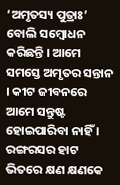‘ଅମୃତସ୍ୟ ପୁତ୍ରାଃ’ ବୋଲି ସମ୍ବୋଧନ କରିଛନ୍ତି । ଆମେ ସମସ୍ତେ ଅମୃତର ସନ୍ତାନ । କୀଟ ଜୀବନରେ ଆମେ ସନ୍ତୁଷ୍ଟ ହୋଇପାରିବା ନାହିଁ । ରଙ୍ଗରସର ହାଟ ଭିତରେ କ୍ଷଣ କ୍ଷଣକେ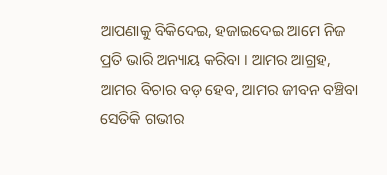ଆପଣାକୁ ବିକିଦେଇ, ହଜାଇଦେଇ ଆମେ ନିଜ ପ୍ରତି ଭାରି ଅନ୍ୟାୟ କରିବା । ଆମର ଆଗ୍ରହ, ଆମର ବିଚାର ବଡ଼ ହେବ, ଆମର ଜୀବନ ବଞ୍ଚିବା ସେତିକି ଗଭୀର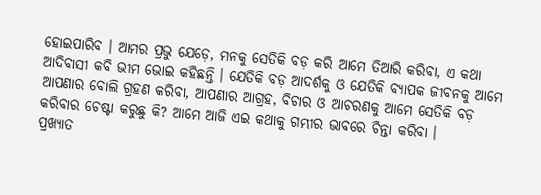ହୋଇପାରିବ । ଆମର ପ୍ରଭୁ ଯେଡ଼େ, ମନକୁ ସେତିକି ବଡ଼ କରି ଆମେ ତିଆରି କରିବା, ଏ କଥା ଆଦିବାସୀ କବି ଭୀମ ଭୋଇ କହିଛନ୍ତି । ଯେତିକି ବଡ଼ ଆଦର୍ଶକୁ ଓ ଯେତିକି ବ୍ୟାପକ ଜୀବନକୁ ଆମେ ଆପଣାର ବୋଲି ଗ୍ରହଣ କରିବା, ଆପଣାର ଆଗ୍ରହ, ବିଚାର ଓ ଆଚରଣକୁ ଆମେ ସେତିକି ବଡ଼ କରିବାର ଚେଷ୍ଟା କରୁଛୁ କି? ଆମେ ଆଜି ଏଇ କଥାକୁ ଗମ୍ଭୀର ଭାବରେ ଚିନ୍ତା କରିବା ।
ପ୍ରଖ୍ୟାତ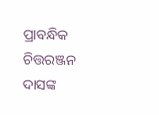ପ୍ରାବନ୍ଧିକ ଚିତ୍ତରଞ୍ଜନ ଦାସଙ୍କ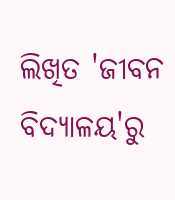ଲିଖିତ 'ଜୀବନ ବିଦ୍ୟାଳୟ'ରୁ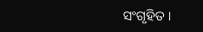ସଂଗୃହିତ ।